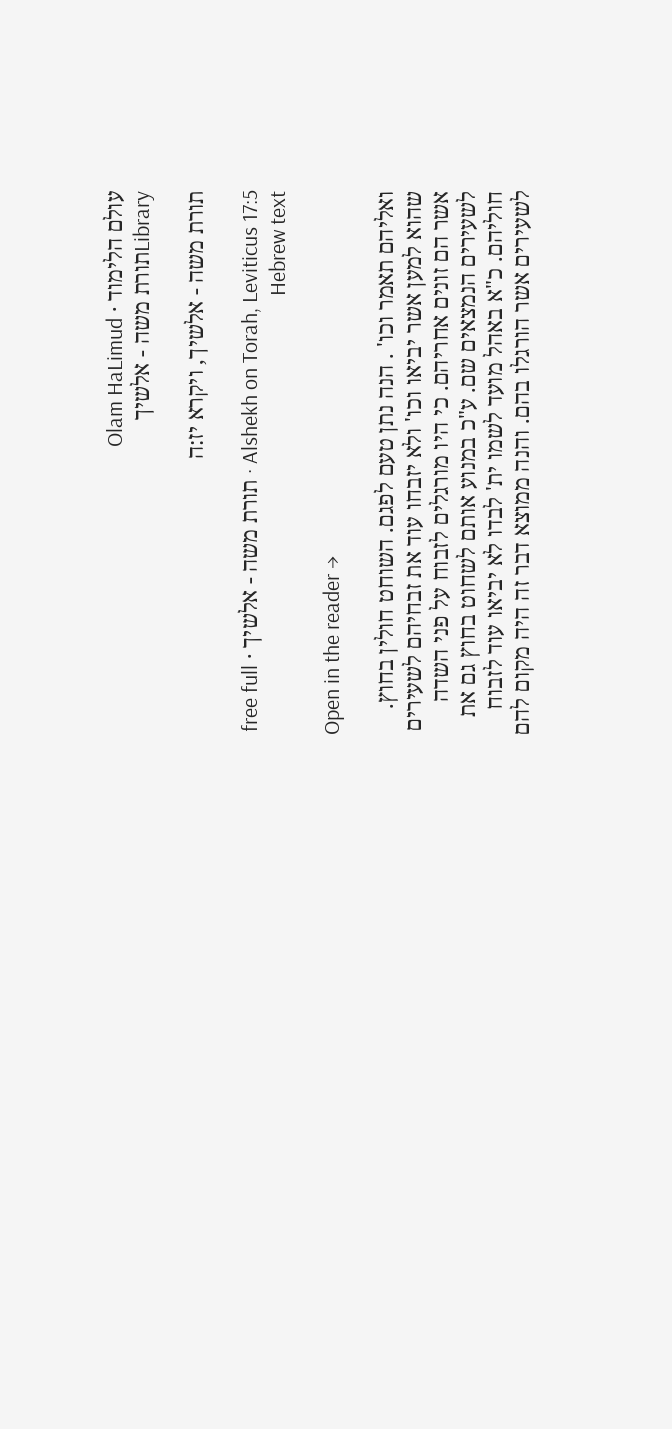עולם הלימוד · Olam HaLimud
Libraryתורת משה - אלשיך

תורת משה - אלשיך, ויקרא יז:ה

Alshekh on Torah, Leviticus 17:5 · תורת משה - אלשיך · free full Hebrew text

Open in the reader →

ואליהם תאמר וכו' . הנה נתן טעם לפגם. השוחט חולין בחוץ. שהוא למען אשר יביאו וכו' ולא יזבחו עוד את זבחיהם לשעירים אשר הם זונים אחריהם. כי היו מורגלים לזבוח על פני השדה לשעירים הנמצאים שם. ע"כ במנוע אותם לשחוט בחוץ גם את חוליהם. כ"א באהל מועד לשמו ית' לבדו לא יביאו עוד לזבוח לשעירים אשר הורגלו בהם. והנה ממוצא דבר זה היה מקום להם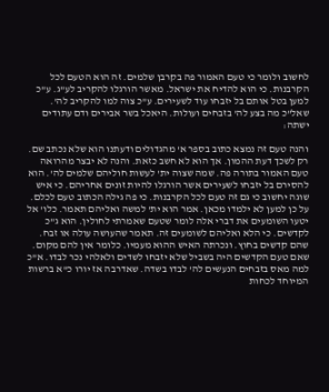לחשוב ולומר כי טעם האמור פה בקרבן שלמים. זה הוא הטעם לכל הקרבנות. כי הוא להדיח את ישראל. מאשר הורגלו להקריב לע"ג. ע"כ למען בטל אותם בל יזבחו עוד לשעירים. ע"כ צוה למו להקריב לה'. שאל"כ מה בצע לה' בזבחים ועולות. היאכל בשר אבירים ודם עתודים ישתה:

והנה טעם זה נמצא כתוב בספר א' מהגדולים ודעתנו הוא שלא נכתב שם. רק לשכך דעת ההמון. אך הוא לא חשב כזאת. והנה לא יבצר מהרואה טעם האמור בתורה פה. שמה שצוה ית' לעשות חוליהם שלמים לה'. הוא להסירם בל יזבחו לשעירים אשר הורגלו להיות זונים אחריהם. כי איש שוגה יחשוב כי גם זה טעם לכל הקרבנות. כי פה גילה הכתוב טעם לכלם. על כן למען לא ילמדו מכאן. אמר הוא ית' למשה ואליהם תאמר. כלו' אל יטעו השומעים את דברי אלה לומר שטעם שאמרתי לחולין. הוא ג"כ לקדשים. כי הלא ואליהם לשומעים זה. תאמר שהעושה עולה או זבח. שהם קדשים בחוץ. ונכרתה האיש ההוא מעמיו. כלומר אין להם מקום. שאם טעם הקדשים היה בשביל שלא יזבחו לשדים ולאלהי נכר לבדו. א"כ למה מאס בזבחים הנעשים לה' לבדו בשדה. שאדרבה אז יורו כ"א ברשות המיוחד לכחות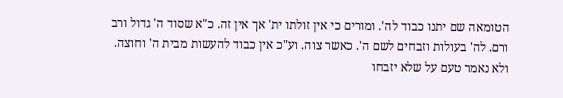הטומאה שם יתנו כבוד לה'. ומורים כי אין זולתו ית' אך אין זה. כ"א שסוד ה' גדול ורב ורם. לה' בעולות וזבחים לשם ה'. כאשר צוה. וע"כ אין כבוד להעשות מבית ה' וחוצה. ולא נאמר טעם על שלא יזבחו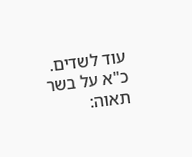עוד לשדים. כ"א על בשר תאוה: